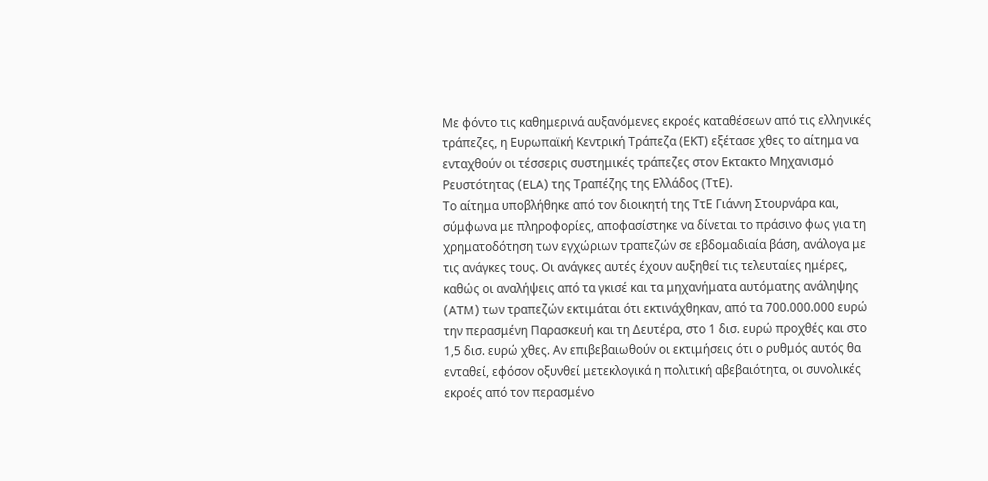Με φόντο τις καθημερινά αυξανόμενες εκροές καταθέσεων από τις ελληνικές τράπεζες, η Ευρωπαϊκή Κεντρική Τράπεζα (ΕΚΤ) εξέτασε χθες το αίτημα να ενταχθούν οι τέσσερις συστημικές τράπεζες στον Εκτακτο Μηχανισμό Ρευστότητας (ELA) της Τραπέζης της Ελλάδος (ΤτΕ).
Το αίτημα υποβλήθηκε από τον διοικητή της ΤτΕ Γιάννη Στουρνάρα και, σύμφωνα με πληροφορίες, αποφασίστηκε να δίνεται το πράσινο φως για τη χρηματοδότηση των εγχώριων τραπεζών σε εβδομαδιαία βάση, ανάλογα με τις ανάγκες τους. Οι ανάγκες αυτές έχουν αυξηθεί τις τελευταίες ημέρες, καθώς οι αναλήψεις από τα γκισέ και τα μηχανήματα αυτόματης ανάληψης (ATM) των τραπεζών εκτιμάται ότι εκτινάχθηκαν, από τα 700.000.000 ευρώ την περασμένη Παρασκευή και τη Δευτέρα, στο 1 δισ. ευρώ προχθές και στο 1,5 δισ. ευρώ χθες. Αν επιβεβαιωθούν οι εκτιμήσεις ότι ο ρυθμός αυτός θα ενταθεί, εφόσον οξυνθεί μετεκλογικά η πολιτική αβεβαιότητα, οι συνολικές εκροές από τον περασμένο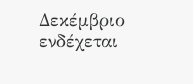Δεκέμβριο ενδέχεται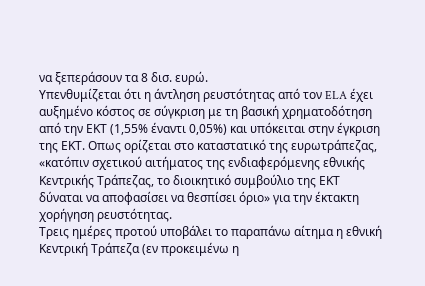να ξεπεράσουν τα 8 δισ. ευρώ.
Υπενθυμίζεται ότι η άντληση ρευστότητας από τον ELA έχει αυξημένο κόστος σε σύγκριση με τη βασική χρηματοδότηση από την ΕΚΤ (1,55% έναντι 0,05%) και υπόκειται στην έγκριση της ΕΚΤ. Οπως ορίζεται στο καταστατικό της ευρωτράπεζας, «κατόπιν σχετικού αιτήματος της ενδιαφερόμενης εθνικής Κεντρικής Τράπεζας, το διοικητικό συμβούλιο της ΕΚΤ δύναται να αποφασίσει να θεσπίσει όριο» για την έκτακτη χορήγηση ρευστότητας.
Τρεις ημέρες προτού υποβάλει το παραπάνω αίτημα η εθνική Κεντρική Τράπεζα (εν προκειμένω η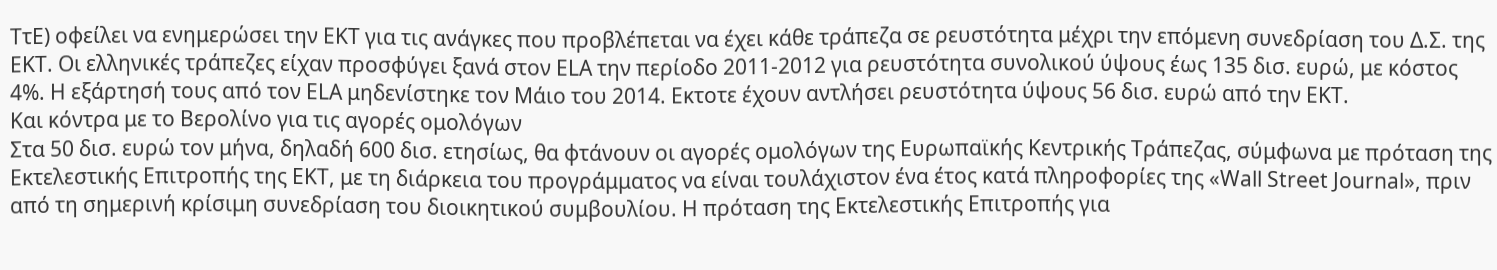ΤτΕ) οφείλει να ενημερώσει την ΕΚΤ για τις ανάγκες που προβλέπεται να έχει κάθε τράπεζα σε ρευστότητα μέχρι την επόμενη συνεδρίαση του Δ.Σ. της ΕΚΤ. Οι ελληνικές τράπεζες είχαν προσφύγει ξανά στον ELA την περίοδο 2011-2012 για ρευστότητα συνολικού ύψους έως 135 δισ. ευρώ, με κόστος 4%. Η εξάρτησή τους από τον ELA μηδενίστηκε τον Μάιο του 2014. Εκτοτε έχουν αντλήσει ρευστότητα ύψους 56 δισ. ευρώ από την ΕΚΤ.
Και κόντρα με το Βερολίνο για τις αγορές ομολόγων
Στα 50 δισ. ευρώ τον μήνα, δηλαδή 600 δισ. ετησίως, θα φτάνουν οι αγορές ομολόγων της Ευρωπαϊκής Κεντρικής Τράπεζας, σύμφωνα με πρόταση της Εκτελεστικής Επιτροπής της ΕΚΤ, με τη διάρκεια του προγράμματος να είναι τουλάχιστον ένα έτος κατά πληροφορίες της «Wall Street Journal», πριν από τη σημερινή κρίσιμη συνεδρίαση του διοικητικού συμβουλίου. Η πρόταση της Εκτελεστικής Επιτροπής για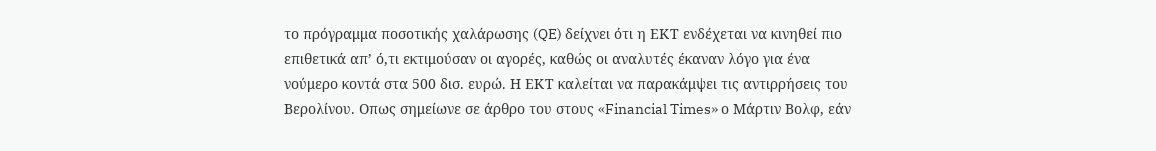το πρόγραμμα ποσοτικής χαλάρωσης (QE) δείχνει ότι η ΕΚΤ ενδέχεται να κινηθεί πιο επιθετικά απ’ ό,τι εκτιμούσαν οι αγορές, καθώς οι αναλυτές έκαναν λόγο για ένα νούμερο κοντά στα 500 δισ. ευρώ. Η ΕΚΤ καλείται να παρακάμψει τις αντιρρήσεις του Βερολίνου. Οπως σημείωνε σε άρθρο του στους «Financial Times» ο Μάρτιν Βολφ, εάν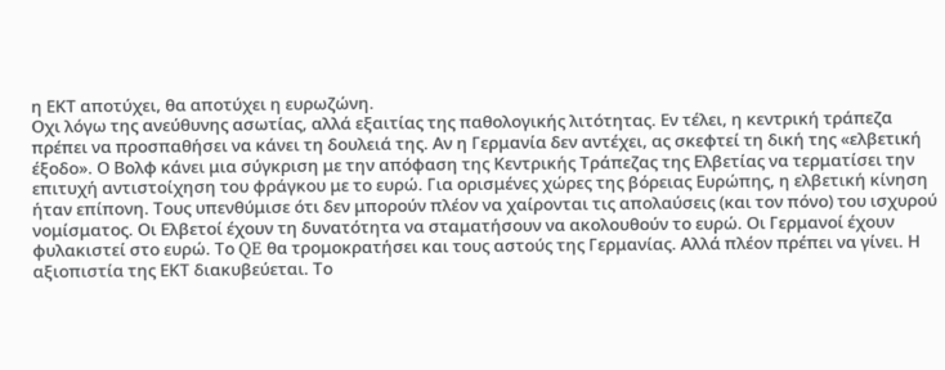η ΕΚΤ αποτύχει, θα αποτύχει η ευρωζώνη.
Οχι λόγω της ανεύθυνης ασωτίας, αλλά εξαιτίας της παθολογικής λιτότητας. Εν τέλει, η κεντρική τράπεζα πρέπει να προσπαθήσει να κάνει τη δουλειά της. Αν η Γερμανία δεν αντέχει, ας σκεφτεί τη δική της «ελβετική έξοδο». Ο Βολφ κάνει μια σύγκριση με την απόφαση της Κεντρικής Τράπεζας της Ελβετίας να τερματίσει την επιτυχή αντιστοίχηση του φράγκου με το ευρώ. Για ορισμένες χώρες της βόρειας Ευρώπης, η ελβετική κίνηση ήταν επίπονη. Τους υπενθύμισε ότι δεν μπορούν πλέον να χαίρονται τις απολαύσεις (και τον πόνο) του ισχυρού νομίσματος. Οι Ελβετοί έχουν τη δυνατότητα να σταματήσουν να ακολουθούν το ευρώ. Οι Γερμανοί έχουν φυλακιστεί στο ευρώ. Το QE θα τρομοκρατήσει και τους αστούς της Γερμανίας. Αλλά πλέον πρέπει να γίνει. Η αξιοπιστία της ΕΚΤ διακυβεύεται. Το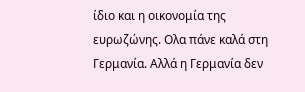ίδιο και η οικονομία της ευρωζώνης. Ολα πάνε καλά στη Γερμανία. Αλλά η Γερμανία δεν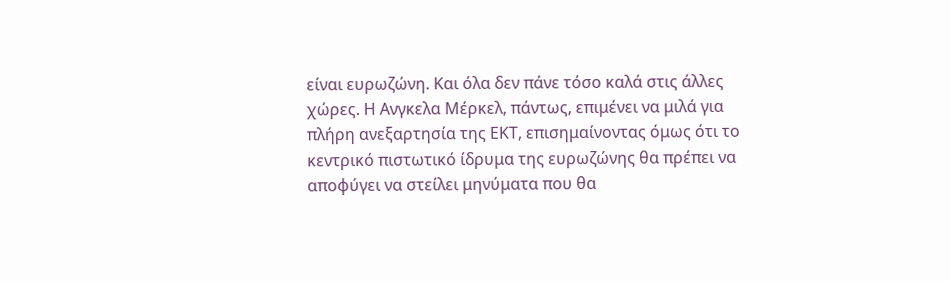είναι ευρωζώνη. Και όλα δεν πάνε τόσο καλά στις άλλες χώρες. Η Ανγκελα Μέρκελ, πάντως, επιμένει να μιλά για πλήρη ανεξαρτησία της ΕΚΤ, επισημαίνοντας όμως ότι το κεντρικό πιστωτικό ίδρυμα της ευρωζώνης θα πρέπει να αποφύγει να στείλει μηνύματα που θα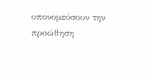υπονομεύσουν την προώθηση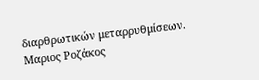διαρθρωτικών μεταρρυθμίσεων.
Μαριος Ροζάκος